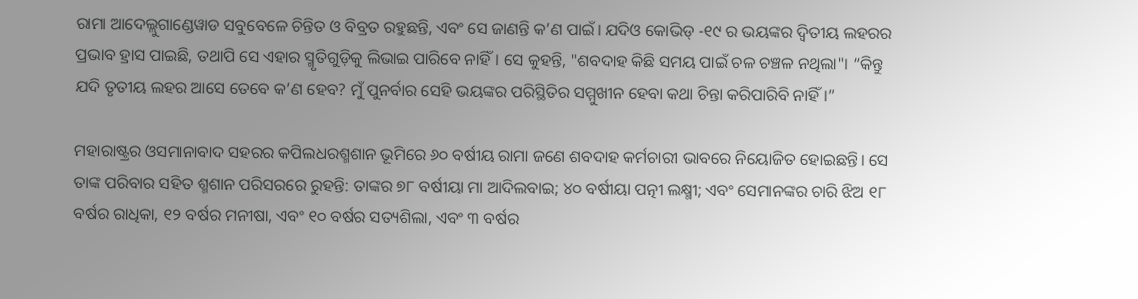ରାମା ଆଦେଲ୍ଲୁଗାଣ୍ଡେୱାଡ ସବୁବେଳେ ଚିନ୍ତିତ ଓ ବିବ୍ରତ ରହୁଛନ୍ତି, ଏବଂ ସେ ଜାଣନ୍ତି କ’ଣ ପାଇଁ। ଯଦିଓ କୋଭିଡ୍ -୧୯ ର ଭୟଙ୍କର ଦ୍ୱିତୀୟ ଲହରର ପ୍ରଭାବ ହ୍ରାସ ପାଇଛି, ତଥାପି ସେ ଏହାର ସ୍ମୃତିଗୁଡ଼ିକୁ ଲିଭାଇ ପାରିବେ ନାହିଁ। ସେ କୁହନ୍ତି, "ଶବଦାହ କିଛି ସମୟ ପାଇଁ ଚଳ ଚଞ୍ଚଳ ନଥିଲା"। “କିନ୍ତୁ ଯଦି ତୃତୀୟ ଲହର ଆସେ ତେବେ କ’ଣ ହେବ? ମୁଁ ପୁନର୍ବାର ସେହି ଭୟଙ୍କର ପରିସ୍ଥିତିର ସମ୍ମୁଖୀନ ହେବା କଥା ଚିନ୍ତା କରିପାରିବି ନାହିଁ।”

ମହାରାଷ୍ଟ୍ରର ଓସମାନାବାଦ ସହରର କପିଲଧରଶ୍ମଶାନ ଭୂମିରେ ୬୦ ବର୍ଷୀୟ ରାମା ଜଣେ ଶବଦାହ କର୍ମଚାରୀ ଭାବରେ ନିୟୋଜିତ ହୋଇଛନ୍ତି। ସେ ତାଙ୍କ ପରିବାର ସହିତ ଶ୍ମଶାନ ପରିସରରେ ରୁହନ୍ତି: ତାଙ୍କର ୭୮ ବର୍ଷୀୟା ମା ଆଦିଲବାଇ; ୪୦ ବର୍ଷୀୟା ପତ୍ନୀ ଲକ୍ଷ୍ମୀ; ଏବଂ ସେମାନଙ୍କର ଚାରି ଝିଅ ୧୮ ବର୍ଷର ରାଧିକା, ୧୨ ବର୍ଷର ମନୀଷା, ଏବଂ ୧୦ ବର୍ଷର ସତ୍ୟଶିଲା, ଏବଂ ୩ ବର୍ଷର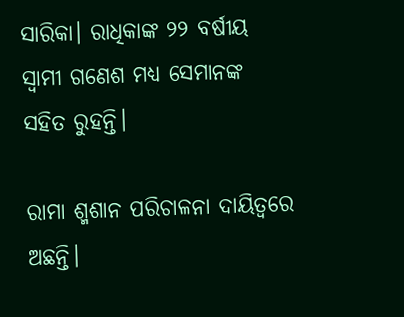ସାରିକା। ରାଧିକାଙ୍କ ୨୨ ବର୍ଷୀୟ ସ୍ୱାମୀ ଗଣେଶ ମଧ୍ୟ ସେମାନଙ୍କ ସହିତ ରୁହନ୍ତି।

ରାମା ଶ୍ମଶାନ ପରିଚାଳନା ଦାୟିତ୍ୱରେ ଅଛନ୍ତି।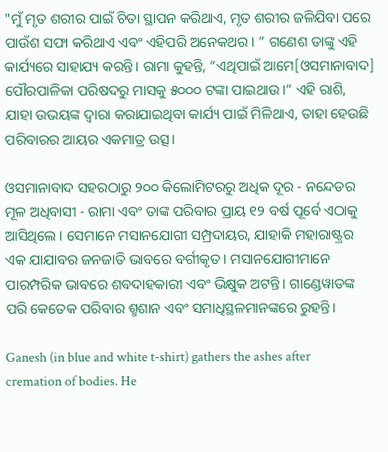"ମୁଁ ମୃତ ଶରୀର ପାଇଁ ଚିତା ସ୍ଥାପନ କରିଥାଏ, ମୃତ ଶରୀର ଜଳିଯିବା ପରେ ପାଉଁଶ ସଫା କରିଥାଏ ଏବଂ ଏହିପରି ଅନେକଥର। ” ଗଣେଶ ତାଙ୍କୁ ଏହି କାର୍ଯ୍ୟରେ ସାହାଯ୍ୟ କରନ୍ତି। ରାମା କୁହନ୍ତି, “ଏଥିପାଇଁ ଆମେ[ଓସମାନାବାଦ] ପୌରପାଳିକା ପରିଷଦରୁ ମାସକୁ ୫୦୦୦ ଟଙ୍କା ପାଇଥାଉ।” ଏହି ରାଶି, ଯାହା ଉଭୟଙ୍କ ଦ୍ୱାରା କରାଯାଇଥିବା କାର୍ଯ୍ୟ ପାଇଁ ମିଳିଥାଏ, ତାହା ହେଉଛି ପରିବାରର ଆୟର ଏକମାତ୍ର ଉତ୍ସ।

ଓସମାନାବାଦ ସହରଠାରୁ ୨୦୦ କିଲୋମିଟରରୁ ଅଧିକ ଦୂର - ନନ୍ଦେଡର ମୂଳ ଅଧିବାସୀ - ରାମା ଏବଂ ତାଙ୍କ ପରିବାର ପ୍ରାୟ ୧୨ ବର୍ଷ ପୂର୍ବେ ଏଠାକୁ ଆସିଥିଲେ। ସେମାନେ ମସାନଯୋଗୀ ସମ୍ପ୍ରଦାୟର, ଯାହାକି ମହାରାଷ୍ଟ୍ରର ଏକ ଯାଯାବର ଜନଜାତି ଭାବରେ ବର୍ଗୀକୃତ। ମସାନଯୋଗୀମାନେ ପାରମ୍ପରିକ ଭାବରେ ଶବଦାହକାରୀ ଏବଂ ଭିକ୍ଷୁକ ଅଟନ୍ତି। ଗାଣ୍ଡେୱାଡଙ୍କ ପରି କେତେକ ପରିବାର ଶ୍ମଶାନ ଏବଂ ସମାଧିସ୍ଥଳମାନଙ୍କରେ ରୁହନ୍ତି।

Ganesh (in blue and white t-shirt) gathers the ashes after cremation of bodies. He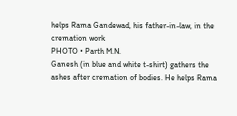helps Rama Gandewad, his father-in-law, in the cremation work
PHOTO • Parth M.N.
Ganesh (in blue and white t-shirt) gathers the ashes after cremation of bodies. He helps Rama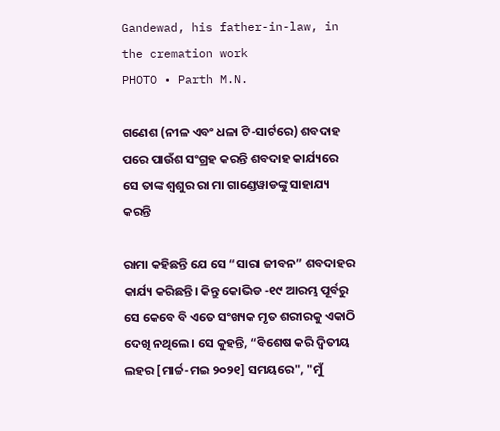Gandewad, his father-in-law, in the cremation work
PHOTO • Parth M.N.

ଗଣେଶ (ନୀଳ ଏବଂ ଧଳା ଟି-ସାର୍ଟରେ) ଶବଦାହ ପରେ ପାଉଁଶ ସଂଗ୍ରହ କରନ୍ତି ଶବଦାହ କାର୍ଯ୍ୟରେ ସେ ତାଙ୍କ ଶ୍ୱଶୁର ରା ମା ଗାଣ୍ଡେୱାଡଙ୍କୁ ସାହାଯ୍ୟ କରନ୍ତି

ରାମା କହିଛନ୍ତି ଯେ ସେ “ସାରା ଜୀବନ” ଶବଦାହର କାର୍ଯ୍ୟ କରିଛନ୍ତି। କିନ୍ତୁ କୋଭିଡ -୧୯ ଆରମ୍ଭ ପୂର୍ବରୁ ସେ କେବେ ବି ଏତେ ସଂଖ୍ୟକ ମୃତ ଶରୀରକୁ ଏକାଠି ଦେଖି ନଥିଲେ। ସେ କୁହନ୍ତି, “ବିଶେଷ କରି ଦ୍ୱିତୀୟ ଲହର [ମାର୍ଚ୍ଚ-ମଇ ୨୦୨୧] ସମୟରେ", "ମୁଁ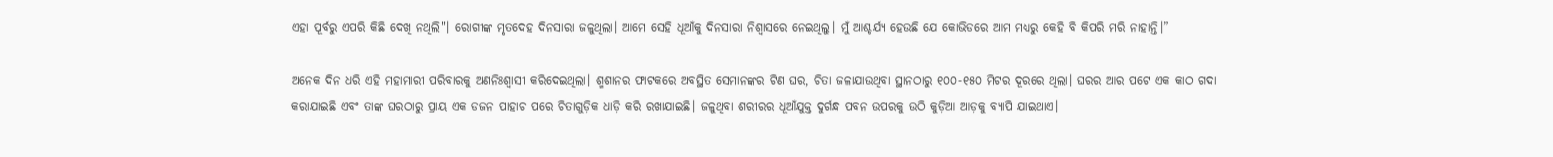ଏହା ପୂର୍ବରୁ ଏପରି କିଛି ଦେଖି ନଥିଲି"। ରୋଗୀଙ୍କ ମୃତଦେହ ଦିନସାରା ଜଳୁଥିଲା। ଆମେ ସେହି ଧୂଆଁକୁ ଦିନସାରା ନିଶ୍ୱାସରେ ନେଇଥିଲୁ। ମୁଁ ଆଶ୍ଚର୍ଯ୍ୟ ହେଉଛି ଯେ କୋଭିଡରେ ଆମ ମଧ୍ୟରୁ କେହି ବି କିପରି ମରି ନାହାନ୍ତି।”

ଅନେକ ଦିନ ଧରି ଏହି ମହାମାରୀ ପରିବାରକୁ ଅଣନିଃଶ୍ୱାସୀ କରିଦେଇଥିଲା। ଶ୍ମଶାନର ଫାଟକରେ ଅବସ୍ଥିତ ସେମାନଙ୍କର ଟିଣ ଘର, ଚିତା ଜଳାଯାଉଥିବା ସ୍ଥାନଠାରୁ ୧୦୦-୧୫୦ ମିଟର ଦୂରରେ ଥିଲା। ଘରର ଆର ପଟେ ଏକ କାଠ ଗଦା କରାଯାଇଛି ଏବଂ ତାଙ୍କ ଘରଠାରୁ ପ୍ରାୟ ଏକ ଡଜନ ପାହାଚ ପରେ ଚିତାଗୁଡ଼ିକ ଧାଡ଼ି କରି ରଖାଯାଇଛି। ଜଳୁଥିବା ଶରୀରର ଧୂଆଁଯୁକ୍ତ ଦୁର୍ଗନ୍ଧ ପବନ ଉପରକୁ ଉଠି କୁଡ଼ିଆ ଆଡ଼କୁ ବ୍ୟାପି ଯାଇଥାଏ।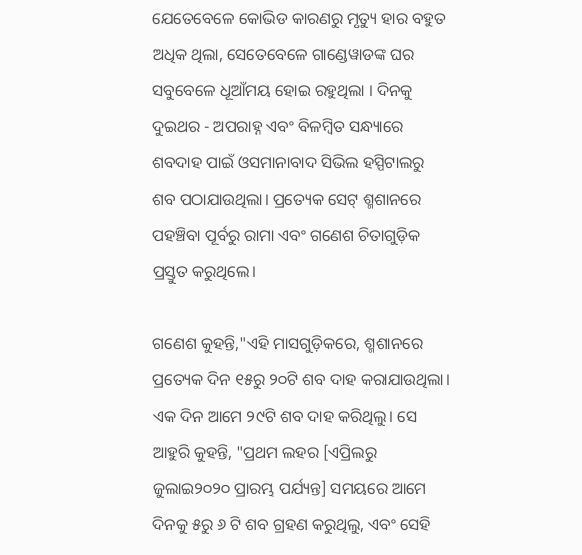ଯେତେବେଳେ କୋଭିଡ କାରଣରୁ ମୃତ୍ୟୁ ହାର ବହୁତ ଅଧିକ ଥିଲା, ସେତେବେଳେ ଗାଣ୍ଡେୱାଡଙ୍କ ଘର ସବୁବେଳେ ଧୂଆଁମୟ ହୋଇ ରହୁଥିଲା । ଦିନକୁ ଦୁଇଥର - ଅପରାହ୍ନ ଏବଂ ବିଳମ୍ବିତ ସନ୍ଧ୍ୟାରେ ଶବଦାହ ପାଇଁ ଓସମାନାବାଦ ସିଭିଲ ହସ୍ପିଟାଲରୁ ଶବ ପଠାଯାଉଥିଲା। ପ୍ରତ୍ୟେକ ସେଟ୍ ଶ୍ମଶାନରେ ପହଞ୍ଚିବା ପୂର୍ବରୁ ରାମା ଏବଂ ଗଣେଶ ଚିତାଗୁଡ଼ିକ ପ୍ରସ୍ତୁତ କରୁଥିଲେ।

ଗଣେଶ କୁହନ୍ତି,"ଏହି ମାସଗୁଡ଼ିକରେ, ଶ୍ମଶାନରେ ପ୍ରତ୍ୟେକ ଦିନ ୧୫ରୁ ୨୦ଟି ଶବ ଦାହ କରାଯାଉଥିଲା। ଏକ ଦିନ ଆମେ ୨୯ଟି ଶବ ଦାହ କରିଥିଲୁ। ସେ ଆହୁରି କୁହନ୍ତି, "ପ୍ରଥମ ଲହର [ଏପ୍ରିଲରୁ ଜୁଲାଇ୨୦୨୦ ପ୍ରାରମ୍ଭ ପର୍ଯ୍ୟନ୍ତ] ସମୟରେ ଆମେ ଦିନକୁ ୫ରୁ ୬ ଟି ଶବ ଗ୍ରହଣ କରୁଥିଲୁ, ଏବଂ ସେହି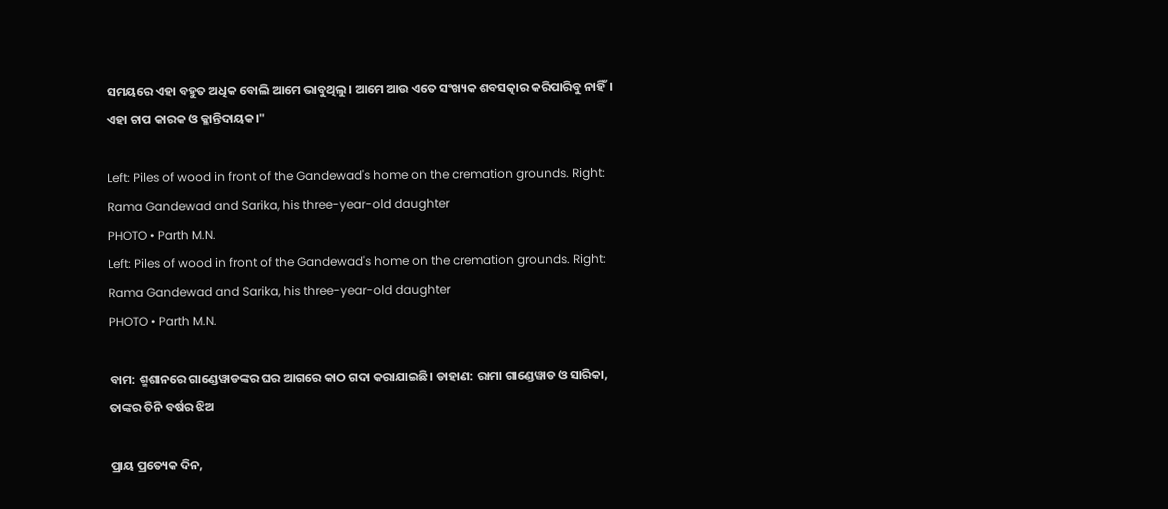ସମୟରେ ଏହା ବହୁତ ଅଧିକ ବୋଲି ଆମେ ଭାବୁଥିଲୁ। ଆମେ ଆଉ ଏତେ ସଂଖ୍ୟକ ଶବସତ୍କାର କରିପାରିବୁ ନାହିଁ। ଏହା ଚାପ କାରକ ଓ କ୍ଳାନ୍ତିଦାୟକ।"

Left: Piles of wood in front of the Gandewad's home on the cremation grounds. Right: Rama Gandewad and Sarika, his three-year-old daughter
PHOTO • Parth M.N.
Left: Piles of wood in front of the Gandewad's home on the cremation grounds. Right: Rama Gandewad and Sarika, his three-year-old daughter
PHOTO • Parth M.N.

ବାମ: ଶ୍ମଶାନରେ ଗାଣ୍ଡେୱାଡଙ୍କର ଘର ଆଗରେ କାଠ ଗଦା କରାଯାଇଛି। ଡାହାଣ: ରାମା ଗାଣ୍ଡେୱାଡ ଓ ସାରିକା, ତାଙ୍କର ତିନି ବର୍ଷର ଝିଅ

ପ୍ରାୟ ପ୍ରତ୍ୟେକ ଦିନ,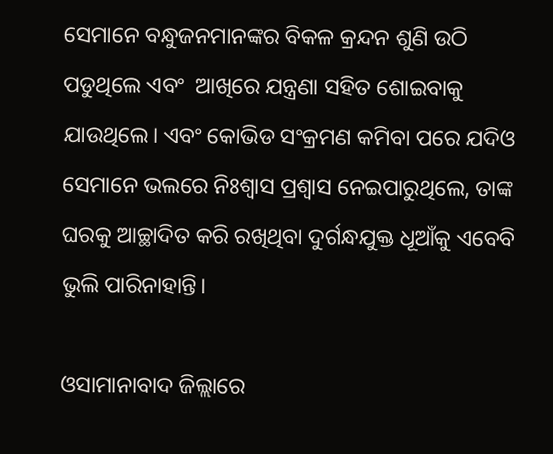ସେମାନେ ବନ୍ଧୁଜନମାନଙ୍କର ବିକଳ କ୍ରନ୍ଦନ ଶୁଣି ଉଠି ପଡୁଥିଲେ ଏବଂ  ଆଖିରେ ଯନ୍ତ୍ରଣା ସହିତ ଶୋଇବାକୁ ଯାଉଥିଲେ। ଏବଂ କୋଭିଡ ସଂକ୍ରମଣ କମିବା ପରେ ଯଦିଓ ସେମାନେ ଭଲରେ ନିଃଶ୍ୱାସ ପ୍ରଶ୍ୱାସ ନେଇପାରୁଥିଲେ, ତାଙ୍କ ଘରକୁ ଆଚ୍ଛାଦିତ କରି ରଖିଥିବା ଦୁର୍ଗନ୍ଧଯୁକ୍ତ ଧୂଆଁକୁ ଏବେବି ଭୁଲି ପାରିନାହାନ୍ତି।

ଓସାମାନାବାଦ ଜିଲ୍ଲାରେ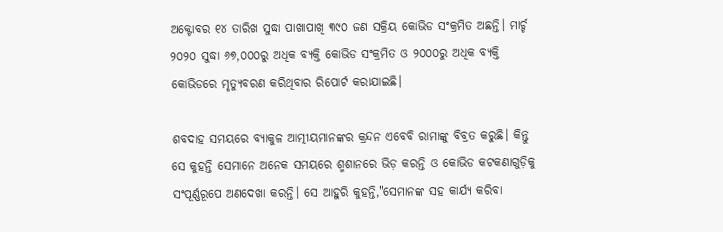ଅକ୍ଟୋବର ୧୪ ତାରିଖ ସୁଦ୍ଧା ପାଖାପାଖି ୩୯୦ ଜଣ ସକ୍ରିୟ କୋଭିଡ ସଂକ୍ରମିତ ଅଛନ୍ତି। ମାର୍ଚ୍ଚ ୨୦୨୦ ସୁଦ୍ଧା ୬୭,୦୦୦ରୁ ଅଧିକ ବ୍ୟକ୍ତି କୋଭିଡ ସଂକ୍ରମିତ ଓ ୨୦୦୦ରୁ ଅଧିକ ବ୍ୟକ୍ତି କୋଭିଡରେ ମୃତ୍ୟୁବରଣ କରିଥିବାର ରିପୋର୍ଟ କରାଯାଇଛି।

ଶବଦାହ ସମୟରେ ବ୍ୟାକୁଳ ଆତ୍ମୀୟମାନଙ୍କର କ୍ରନ୍ଦନ ଏବେବି ରାମାଙ୍କୁ ବିବ୍ରତ କରୁଛି। କିନ୍ତୁ ସେ କୁହନ୍ତି ସେମାନେ ଅନେକ ସମୟରେ ଶ୍ମଶାନରେ ଭିଡ଼ କରନ୍ତି ଓ କୋଭିଡ କଟକଣାଗୁଡ଼ିକୁ ସଂପୂର୍ଣ୍ଣରୂପେ ଅଣଦେଖା କରନ୍ତି। ସେ ଆହୁରି କୁହନ୍ତି,"ସେମାନଙ୍କ ସହ କାର୍ଯ୍ୟ କରିବା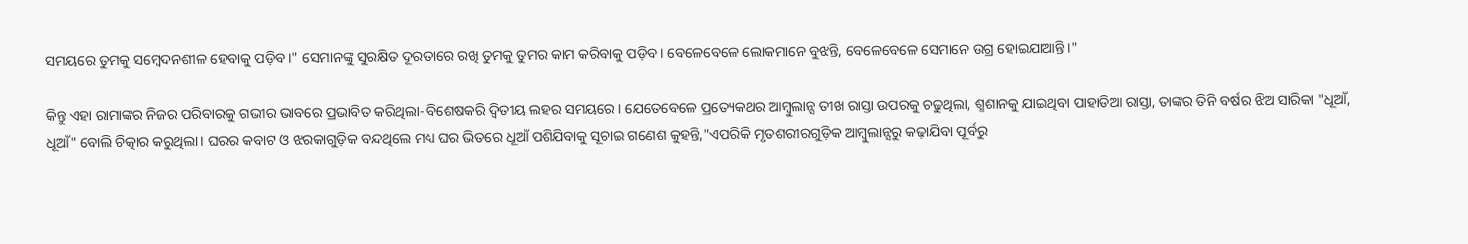ସମୟରେ ତୁମକୁ ସମ୍ବେଦନଶୀଳ ହେବାକୁ ପଡ଼ିବ।" ସେମାନଙ୍କୁ ସୁରକ୍ଷିତ ଦୂରତାରେ ରଖି ତୁମକୁ ତୁମର କାମ କରିବାକୁ ପଡ଼ିବ। ବେଳେବେଳେ ଲୋକମାନେ ବୁଝନ୍ତି, ବେଳେବେଳେ ସେମାନେ ଉଗ୍ର ହୋଇଯାଆନ୍ତି।"

କିନ୍ତୁ ଏହା ରାମାଙ୍କର ନିଜର ପରିବାରକୁ ଗଭୀର ଭାବରେ ପ୍ରଭାବିତ କରିଥିଲା-ବିଶେଷକରି ଦ୍ୱିତୀୟ ଲହର ସମୟରେ। ଯେତେବେଳେ ପ୍ରତ୍ୟେକଥର ଆମ୍ବୁଲାନ୍ସ ତୀଖ ରାସ୍ତା ଉପରକୁ ଚଢୁଥିଲା, ଶ୍ମଶାନକୁ ଯାଇଥିବା ପାହାଡିଆ ରାସ୍ତା, ତାଙ୍କର ତିନି ବର୍ଷର ଝିଅ ସାରିକା "ଧୂଆଁ, ଧୂଆଁ" ବୋଲି ଚିତ୍କାର କରୁଥିଲା। ଘରର କବାଟ ଓ ଝରକାଗୁଡ଼ିକ ବନ୍ଦଥିଲେ ମଧ୍ୟ ଘର ଭିତରେ ଧୂଆଁ ପଶିଯିବାକୁ ସୂଚାଇ ଗଣେଶ କୁହନ୍ତି,"ଏପରିକି ମୃତଶରୀରଗୁଡ଼ିକ ଆମ୍ବୁଲାନ୍ସରୁ କଢ଼ାଯିବା ପୂର୍ବରୁ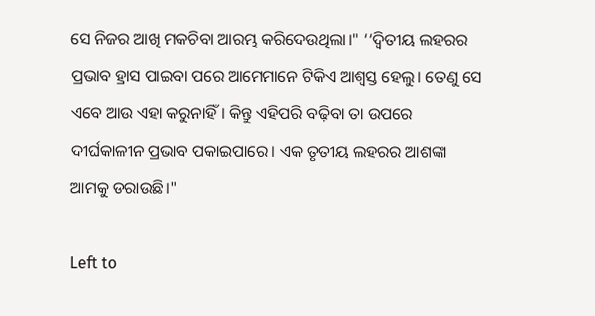ସେ ନିଜର ଆଖି ମକଚିବା ଆରମ୍ଭ କରିଦେଉଥିଲା।" ‘‘ଦ୍ୱିତୀୟ ଲହରର ପ୍ରଭାବ ହ୍ରାସ ପାଇବା ପରେ ଆମେମାନେ ଟିକିଏ ଆଶ୍ୱସ୍ତ ହେଲୁ। ତେଣୁ ସେ ଏବେ ଆଉ ଏହା କରୁନାହିଁ। କିନ୍ତୁ ଏହିପରି ବଢ଼ିବା ତା ଉପରେ ଦୀର୍ଘକାଳୀନ ପ୍ରଭାବ ପକାଇପାରେ। ଏକ ତୃତୀୟ ଲହରର ଆଶଙ୍କା ଆମକୁ ଡରାଉଛି।"

Left to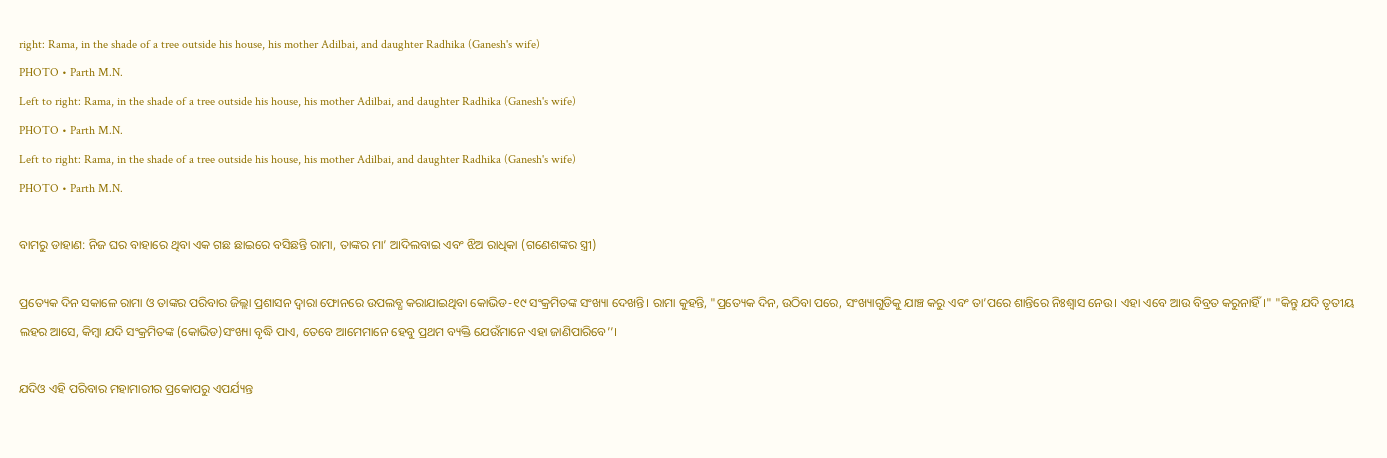right: Rama, in the shade of a tree outside his house, his mother Adilbai, and daughter Radhika (Ganesh's wife)
PHOTO • Parth M.N.
Left to right: Rama, in the shade of a tree outside his house, his mother Adilbai, and daughter Radhika (Ganesh's wife)
PHOTO • Parth M.N.
Left to right: Rama, in the shade of a tree outside his house, his mother Adilbai, and daughter Radhika (Ganesh's wife)
PHOTO • Parth M.N.

ବାମରୁ ଡାହାଣ: ନିଜ ଘର ବାହାରେ ଥିବା ଏକ ଗଛ ଛାଇରେ ବସିଛନ୍ତି ରାମା, ତାଙ୍କର ମା’ ଆଦିଲବାଇ ଏବଂ ଝିଅ ରାଧିକା (ଗଣେଶଙ୍କର ସ୍ତ୍ରୀ)

ପ୍ରତ୍ୟେକ ଦିନ ସକାଳେ ରାମା ଓ ତାଙ୍କର ପରିବାର ଜିଲ୍ଲା ପ୍ରଶାସନ ଦ୍ୱାରା ଫୋନରେ ଉପଲବ୍ଧ କରାଯାଇଥିବା କୋଭିଡ-୧୯ ସଂକ୍ରମିତଙ୍କ ସଂଖ୍ୟା ଦେଖନ୍ତି। ରାମା କୁହନ୍ତି, "ପ୍ରତ୍ୟେକ ଦିନ, ଉଠିବା ପରେ, ସଂଖ୍ୟାଗୁଡିକୁ ଯାଞ୍ଚ କରୁ ଏବଂ ତା’ପରେ ଶାନ୍ତିରେ ନିଃଶ୍ୱାସ ନେଉ। ଏହା ଏବେ ଆଉ ବିବ୍ରତ କରୁନାହିଁ।" "କିନ୍ତୁ ଯଦି ତୃତୀୟ ଲହର ଆସେ, କିମ୍ବା ଯଦି ସଂକ୍ରମିତଙ୍କ (କୋଭିଡ)ସଂଖ୍ୟା ବୃଦ୍ଧି ପାଏ, ତେବେ ଆମେମାନେ ହେବୁ ପ୍ରଥମ ବ୍ୟକ୍ତି ଯେଉଁମାନେ ଏହା ଜାଣିପାରିବେ’’।

ଯଦିଓ ଏହି ପରିବାର ମହାମାରୀର ପ୍ରକୋପରୁ ଏପର୍ଯ୍ୟନ୍ତ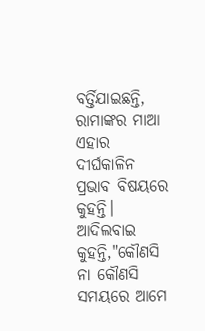ବର୍ତ୍ତିଯାଇଛନ୍ତି, ରାମାଙ୍କର ମାଆ ଏହାର ଦୀର୍ଘକାଳିନ ପ୍ରଭାବ ବିଷୟରେ କୁହନ୍ତି। ଆଦିଲବାଇ କୁହନ୍ତି,"କୌଣସି ନା କୌଣସି ସମୟରେ ଆମେ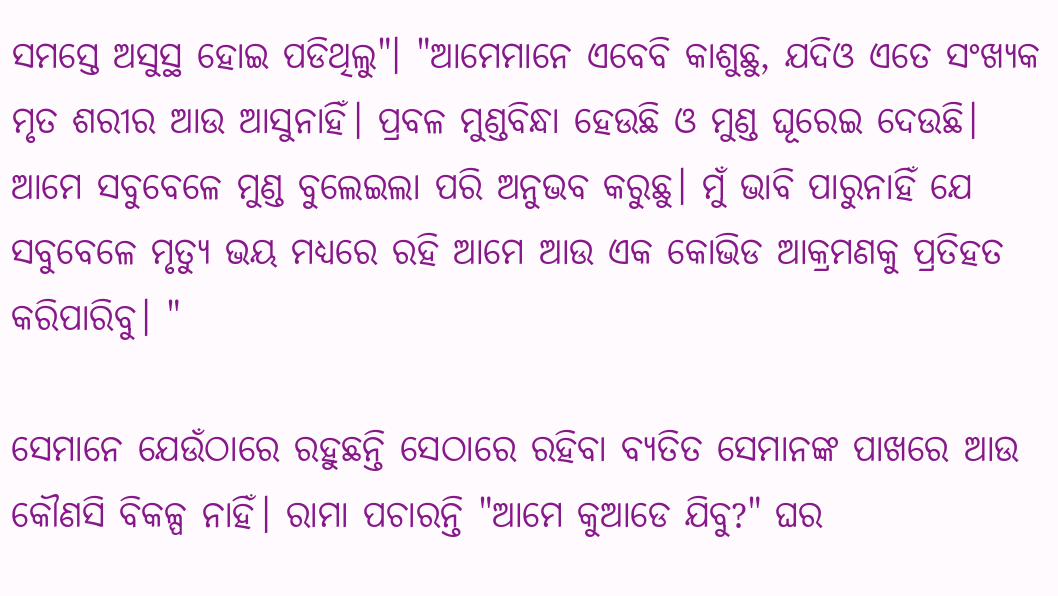ସମସ୍ତେ ଅସୁସ୍ଥ ହୋଇ ପଡିଥିଲୁ"। "ଆମେମାନେ ଏବେବି କାଶୁଛୁ, ଯଦିଓ ଏତେ ସଂଖ୍ୟକ ମୃତ ଶରୀର ଆଉ ଆସୁନାହିଁ। ପ୍ରବଳ ମୁଣ୍ଡବିନ୍ଧା ହେଉଛି ଓ ମୁଣ୍ଡ ଘୂରେଇ ଦେଉଛି। ଆମେ ସବୁବେଳେ ମୁଣ୍ଡ ବୁଲେଇଲା ପରି ଅନୁଭବ କରୁଛୁ। ମୁଁ ଭାବି ପାରୁନାହିଁ ଯେ ସବୁବେଳେ ମୃତ୍ୟୁ ଭୟ ମଧ୍ୟରେ ରହି ଆମେ ଆଉ ଏକ କୋଭିଡ ଆକ୍ରମଣକୁ ପ୍ରତିହତ କରିପାରିବୁ। "

ସେମାନେ ଯେଉଁଠାରେ ରହୁଛନ୍ତି ସେଠାରେ ରହିବା ବ୍ୟତିତ ସେମାନଙ୍କ ପାଖରେ ଆଉ କୌଣସି ବିକଳ୍ପ ନାହିଁ। ରାମା ପଚାରନ୍ତି "ଆମେ କୁଆଡେ ଯିବୁ?" ଘର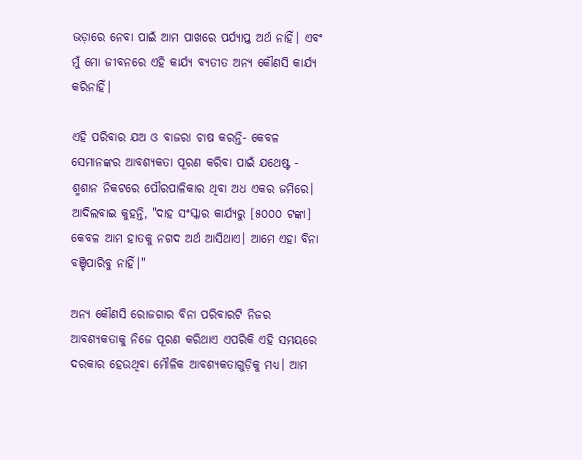ଭଡ଼ାରେ ନେବା ପାଇଁ ଆମ ପାଖରେ ପର୍ଯ୍ୟାପ୍ତ ଅର୍ଥ ନାହିଁ। ଏବଂ ମୁଁ ମୋ ଜୀବନରେ ଏହି କାର୍ଯ୍ୟ ବ୍ୟତୀତ ଅନ୍ୟ କୌଣସି କାର୍ଯ୍ୟ କରିନାହିଁ।

ଏହି ପରିବାର ଯଅ ଓ ବାଜରା ଚାଷ କରନ୍ତି- କେବଳ ସେମାନଙ୍କର ଆବଶ୍ୟକତା ପୂରଣ କରିବା ପାଇଁ ଯଥେଷ୍ଟ - ଶ୍ମଶାନ ନିକଟରେ ପୌରପାଳିକାର ଥିବା ଅଧ ଏକର ଜମିରେ। ଆଦିଲବାଇ କୁହନ୍ତି, "ଦାହ ସଂସ୍କାର କାର୍ଯ୍ୟରୁ [୫୦୦୦ ଟଙ୍କା] କେବଳ ଆମ ହାତକୁ ନଗଦ ଅର୍ଥ ଆସିଥାଏ। ଆମେ ଏହା ବିନା ବଞ୍ଚିପାରିବୁ ନାହିଁ।"

ଅନ୍ୟ କୌଣସି ରୋଜଗାର ବିନା ପରିବାରଟି ନିଜର ଆବଶ୍ୟକତାକୁ ନିଜେ ପୂରଣ କରିଥାଏ ଏପରିକି ଏହି ସମୟରେ ଦରକାର ହେଉଥିବା ମୌଳିକ ଆବଶ୍ୟକତାଗୁଡ଼ିକୁ ମଧ୍ୟ। ଆମ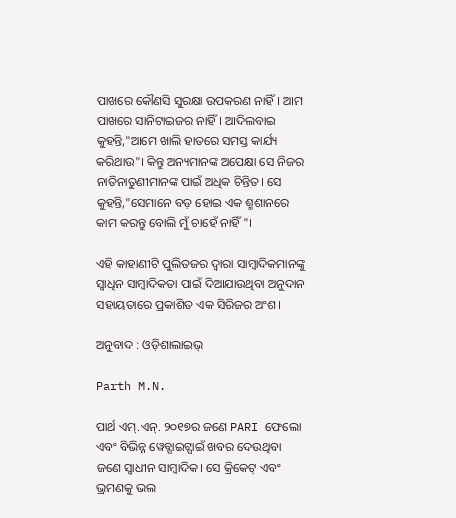ପାଖରେ କୌଣସି ସୁରକ୍ଷା ଉପକରଣ ନାହିଁ। ଆମ ପାଖରେ ସାନିଟାଇଜର ନାହିଁ। ଆଦିଲବାଇ କୁହନ୍ତି,"ଆମେ ଖାଲି ହାତରେ ସମସ୍ତ କାର୍ଯ୍ୟ କରିଥାଉ"। କିନ୍ତୁ ଅନ୍ୟମାନଙ୍କ ଅପେକ୍ଷା ସେ ନିଜର ନାତିନାତୁଣୀମାନଙ୍କ ପାଇଁ ଅଧିକ ଚିନ୍ତିତ। ସେ କୁହନ୍ତି,"ସେମାନେ ବଡ଼ ହୋଇ ଏକ ଶ୍ମଶାନରେ କାମ କରନ୍ତୁ ବୋଲି ମୁଁ ଚାହେଁ ନାହିଁ"।

ଏହି କାହାଣୀଟି ପୁଲିତଜର ଦ୍ୱାରା ସାମ୍ବାଦିକମାନଙ୍କୁ ସ୍ୱାଧିନ ସାମ୍ବାଦିକତା ପାଇଁ ଦିଆଯାଉଥିବା ଅନୁଦାନ ସହାୟତାରେ ପ୍ରକାଶିତ ଏକ ସିରିଜର ଅଂଶ।

ଅନୁବାଦ : ଓଡ଼ିଶାଲାଇଭ୍‍

Parth M.N.

ପାର୍ଥ ଏମ୍.ଏନ୍. ୨୦୧୭ର ଜଣେ PARI ଫେଲୋ ଏବଂ ବିଭିନ୍ନ ୱେବ୍ସାଇଟ୍ପାଇଁ ଖବର ଦେଉଥିବା ଜଣେ ସ୍ୱାଧୀନ ସାମ୍ବାଦିକ। ସେ କ୍ରିକେଟ୍ ଏବଂ ଭ୍ରମଣକୁ ଭଲ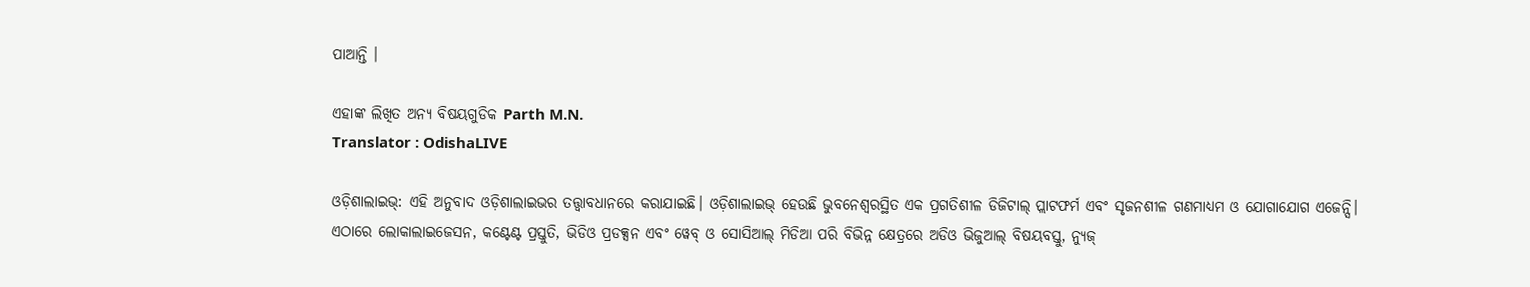ପାଆନ୍ତି ।

ଏହାଙ୍କ ଲିଖିତ ଅନ୍ୟ ବିଷୟଗୁଡିକ Parth M.N.
Translator : OdishaLIVE

ଓଡ଼ିଶାଲାଇଭ୍: ଏହି ଅନୁବାଦ ଓଡ଼ିଶାଲାଇଭର ତତ୍ତ୍ୱାବଧାନରେ କରାଯାଇଛି। ଓଡ଼ିଶାଲାଇଭ୍ ହେଉଛି ଭୁବନେଶ୍ୱରସ୍ଥିତ ଏକ ପ୍ରଗତିଶୀଳ ଡିଜିଟାଲ୍ ପ୍ଲାଟଫର୍ମ ଏବଂ ସୃଜନଶୀଳ ଗଣମାଧ୍ୟମ ଓ ଯୋଗାଯୋଗ ଏଜେନ୍ସି। ଏଠାରେ ଲୋକାଲାଇଜେସନ, କଣ୍ଟେଣ୍ଟ ପ୍ରସ୍ତୁତି, ଭିଡିଓ ପ୍ରଡକ୍ସନ ଏବଂ ୱେବ୍ ଓ ସୋସିଆଲ୍ ମିଡିଆ ପରି ବିଭିନ୍ନ କ୍ଷେତ୍ରରେ ଅଡିଓ ଭିଜୁଆଲ୍‌ ବିଷୟବସ୍ତୁ, ନ୍ୟୁଜ୍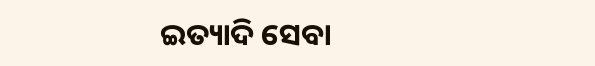ଇତ୍ୟାଦି ସେବା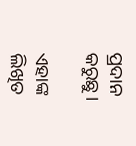ପ୍ରଦାନ କରୁଛୁ।

ଏହାଙ୍କ ଲିଖିତ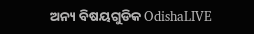ଅନ୍ୟ ବିଷୟଗୁଡିକ OdishaLIVE